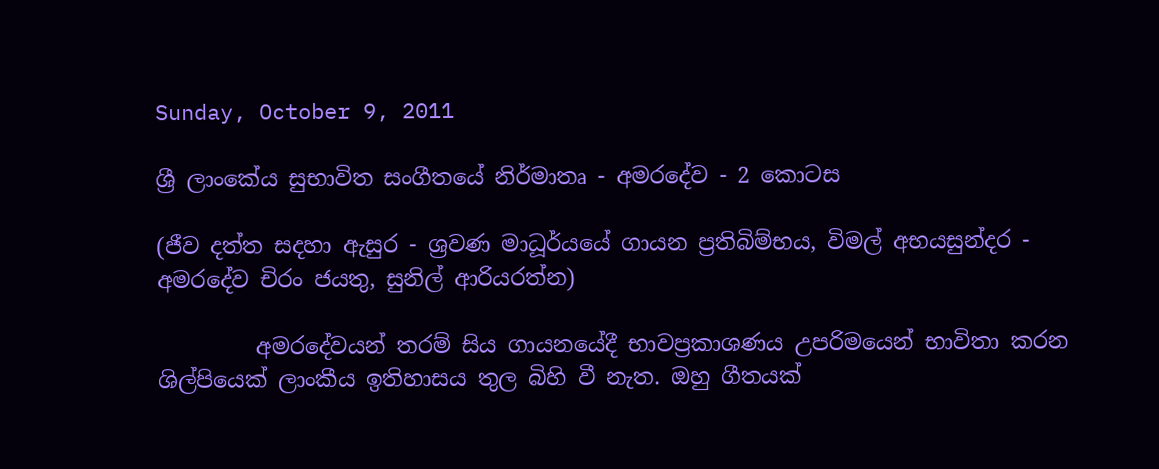Sunday, October 9, 2011

ශ්‍රී ලාංකේය සුභාවිත සංගීතයේ නිර්මාතෘ - අමරදේව - 2 කොටස

(ජීව දත්ත සදහා ඇසුර - ශ්‍රවණ මාධූර්යයේ ගායන ප්‍රතිබිම්භය, විමල් අභයසුන්දර - අමරදේව චිරං ජයතු, සුනිල් ආරියරත්න)

         අමරදේවයන් තරම් සිය ගායනයේදී භාවප්‍රකාශණය උපරිමයෙන් භාවිතා කරන ශිල්පියෙක් ලාංකීය ඉතිහාසය තුල බිහි වී නැත. ඔහු ගීතයක්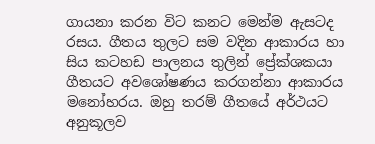ගායනා කරන විට කනට මෙන්ම ඇසටද රසය. ගීතය තුලට සම වදින ආකාරය හා සිය කටහඩ පාලනය තුලින් ප්‍රේක්ශකයා ගීතයට අවශෝෂණය කරගන්නා ආකාරය මනෝහරය. ඔහු තරම් ගීතයේ අර්ථයට අනුකූලව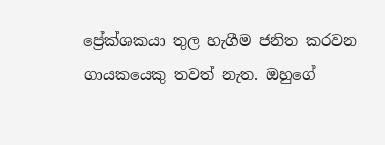ප්‍රේක්ශකයා තුල හැගීම ජනිත කරවන ගායකයෙකු තවත් නැත. ඔහුගේ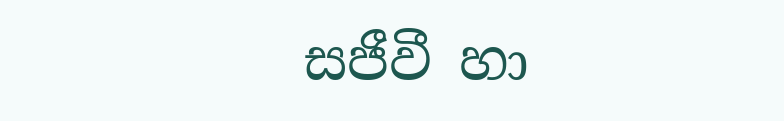සජීවී හා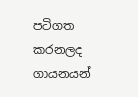පටිගත කරනලද ගායනයන්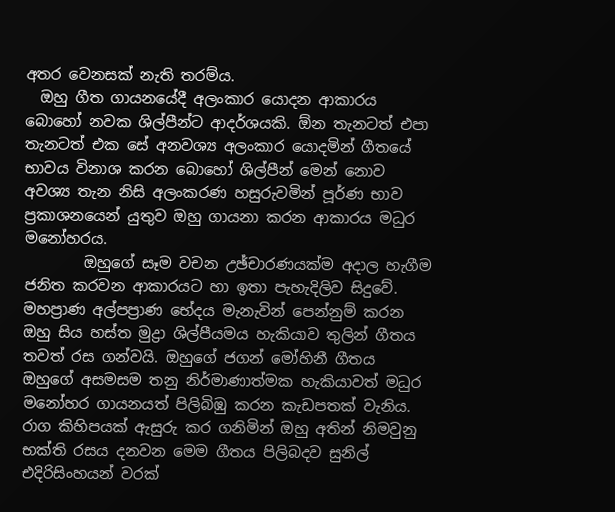අතර වෙනසක් නැති තරම්ය.
  ඔහු ගීත ගායනයේදී අලංකාර යොදන ආකාරය බොහෝ නවක ශිල්පීන්ට ආදර්ශයකි. ඕන තැනටත් එපා තැනටත් එක සේ අනවශ්‍ය අලංකාර යොදමින් ගීතයේ භාවය විනාශ කරන බොහෝ ශිල්පීන් මෙන් නොව අවශ්‍ය තැන නිසි අලංකරණ හසුරුවමින් පූර්ණ භාව ප්‍රකාශනයෙන් යුතුව ඔහු ගායනා කරන ආකාරය මධුර මනෝහරය.
        ඔහුගේ සෑම වචන උඡ්චාරණයක්ම අදාල හැගීම ජනිත කරවන ආකාරයට හා ඉතා පැහැදිලිව සිදුවේ. මහප්‍රාණ අල්පප්‍රාණ භේදය මැනැවින් පෙන්නුම් කරන ඔහු සිය හස්ත මුද්‍රා ශිල්පීයමය හැකියාව තුලින් ගීතය තවත් රස ගන්වයි. ඔහුගේ ජගන් මෝහිනී ගීතය ඔහුගේ අසමසම තනු නිර්මාණාත්මක හැකියාවත් මධුර මනෝහර ගායනයත් පිලිබිඹු කරන කැඩපතක් වැනිය. රාග කිහිපයක් ඇසුරු කර ගනිමින් ඔහු අතින් නිමවුනු භක්ති රසය දනවන මෙම ගීතය පිලිබදව සුනිල් එදිරිසිංහයන් වරක්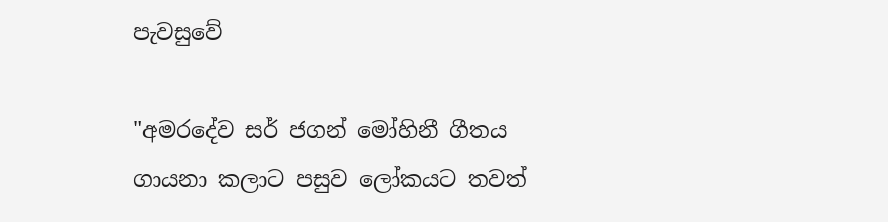පැවසුවේ

"අමරදේව සර් ජගන් මෝහිනී ගීතය ගායනා කලාට පසුව ලෝකයට තවත්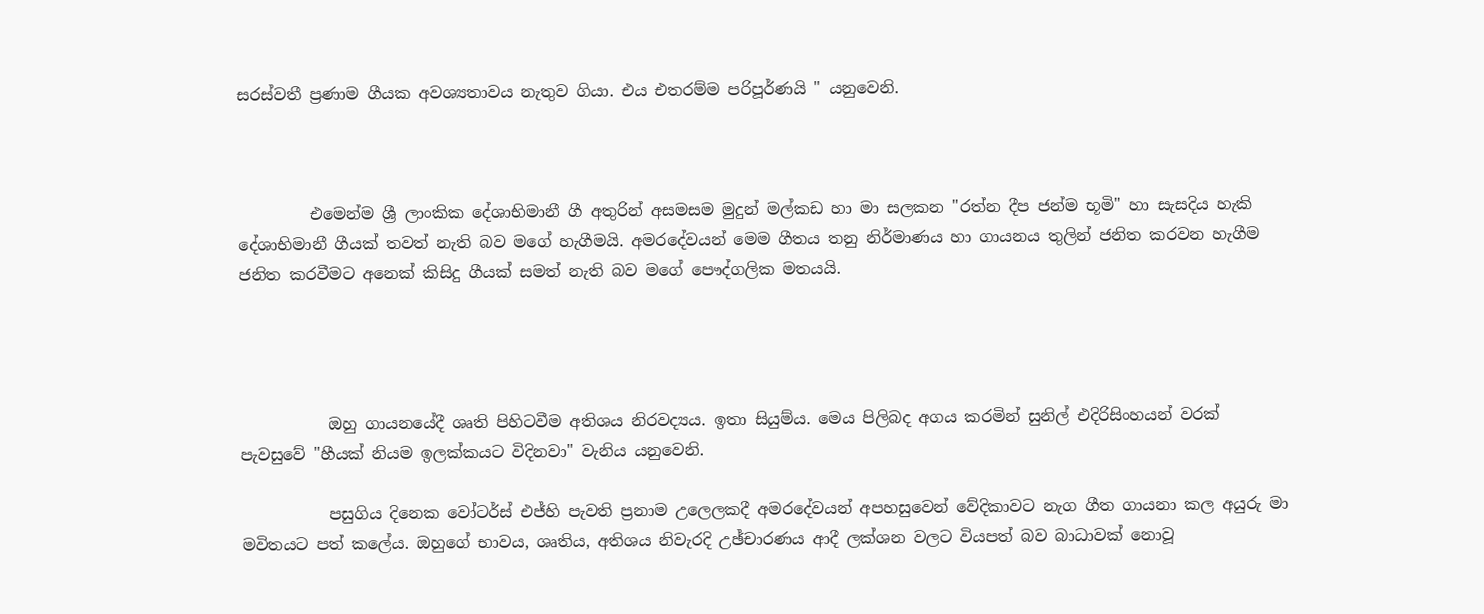සරස්වතී ප්‍රණාම ගීයක අවශ්‍යතාවය නැතුව ගියා. එය එතරම්ම පරිපූර්ණයි " යනුවෙනි.



         එමෙන්ම ශ්‍රී ලාංකික දේශාභිමානී ගී අතුරින් අසමසම මුදුන් මල්කඩ හා මා සලකන "රත්න දීප ජන්ම භූමි" හා සැසදිය හැකි දේශාභිමානී ගීයක් තවත් නැති බව මගේ හැගීමයි. අමරදේවයන් මෙම ගීතය තනු නිර්මාණය හා ගායනය තුලින් ජනිත කරවන හැගීම ජනිත කරවීමට අනෙක් කිසිදු ගීයක් සමත් නැති බව මගේ පෞද්ගලික මතයයි.




           ඔහු ගායනයේදී ශෘති පිහිටවීම අතිශය නිරවද්‍යය. ඉතා සියුම්ය. මෙය පිලිබද අගය කරමින් සුනිල් එදිරිසිංහයන් වරක් පැවසුවේ "හීයක් නියම ඉලක්කයට විදිනවා" වැනිය යනුවෙනි.

           පසුගිය දිනෙක වෝටර්ස් එජ්හි පැවති ප්‍රනාම උලෙලකදී අමරදේවයන් අපහසුවෙන් වේදිකාවට නැග ගීත ගායනා කල අයුරු මා මවිතයට පත් කලේය. ඔහුගේ භාවය, ශෘතිය, අතිශය නිවැරදි උඡ්චාරණය ආදී ලක්ශන වලට වියපත් බව බාධාවක් නොවූ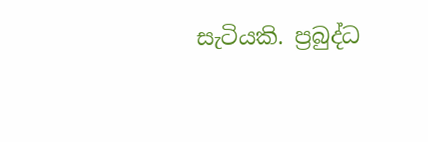සැටියකි. ප්‍රබුද්ධ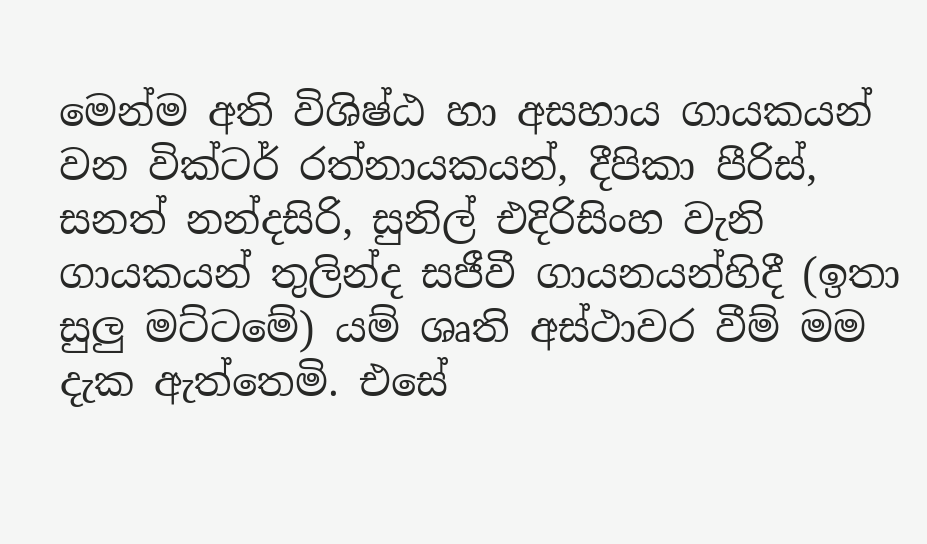මෙන්ම අති විශිෂ්ඨ හා අසහාය ගායකයන් වන වික්ටර් රත්නායකයන්, දීපිකා පීරිස්, සනත් නන්දසිරි, සුනිල් එදිරිසිංහ වැනි ගායකයන් තුලින්ද සජීවී ගායනයන්හිදී (ඉතා සුලු මට්ටමේ) යම් ශෘති අස්ථාවර වීම් මම දැක ඇත්තෙමි. එසේ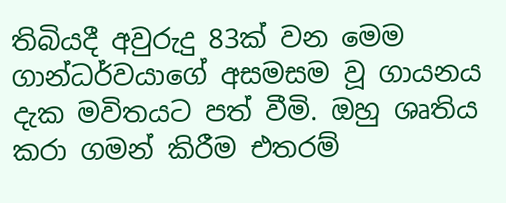තිබියදී අවුරුදු 83ක් වන මෙම ගාන්ධර්වයාගේ අසමසම වූ ගායනය දැක මවිතයට පත් වීමි. ඔහු ශෘතිය කරා ගමන් කිරීම එතරම්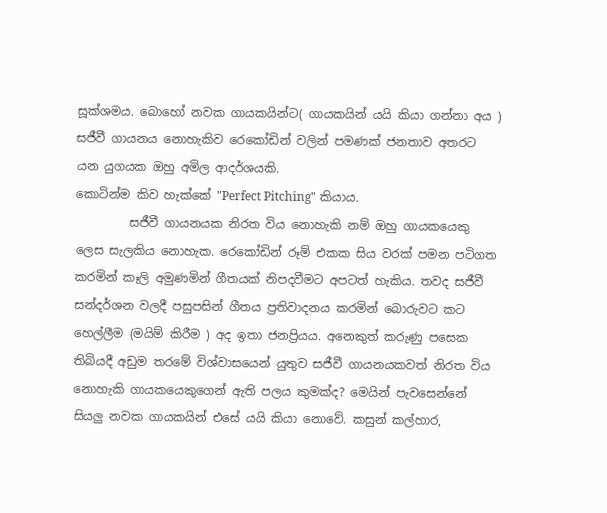සූක්ශමය. බොහෝ නවක ගායකයින්ට( ගායකයින් යයි කියා ගන්නා අය ) සජීවී ගායනය නොහැකිව රෙකෝඩින් වලින් පමණක් ජනතාව අතරට යන යුගයක ඔහු අමිල ආදර්ශයකි.
කොටින්ම කිව හැක්කේ "Perfect Pitching" කියාය.
         සජීවී ගායනයක නිරත විය නොහැකි නම් ඔහු ගායකයෙකු ලෙස සැලකිය නොහැක. රෙකෝඩින් රූම් එකක සිය වරක් පමන පටිගත කරමින් කෑලි අමුණමින් ගීතයක් නිපදවීමට අපටත් හැකිය. තවද සජීවී සන්දර්ශන වලදී පසුපසින් ගීතය ප්‍රතිවාදනය කරමින් බොරුවට කට හෙල්ලීම (මයිම් කිරීම ) අද ඉතා ජනප්‍රියය. අනෙකුත් කරුණු පසෙක තිබියදී අඩුම තරමේ විශ්වාසයෙන් යුතුව සජීවී ගායනයකවත් නිරත විය නොහැකි ගායකයෙකුගෙන් ඇති පලය කුමක්ද? මෙයින් පැවසෙන්නේ සියලු නවක ගායකයින් එසේ යයි කියා නොවේ. කසුන් කල්හාර,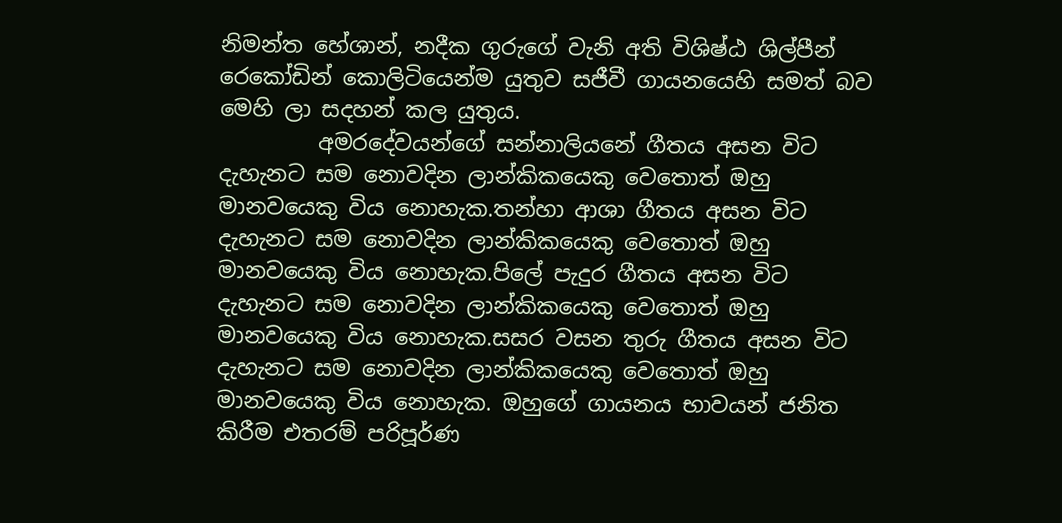නිමන්ත හේශාන්, නදීක ගුරුගේ වැනි අති විශිෂ්ඨ ශිල්පීන් රෙකෝඩින් කොලිටියෙන්ම යුතුව සජීවී ගායනයෙහි සමත් බව මෙහි ලා සදහන් කල යුතුය.
         අමරදේවයන්ගේ සන්නාලියනේ ගීතය අසන විට දැහැනට සම නොවදින ලාන්කිකයෙකු වෙතොත් ඔහු මානවයෙකු විය නොහැක.තන්හා ආශා ගීතය අසන විට දැහැනට සම නොවදින ලාන්කිකයෙකු වෙතොත් ඔහු මානවයෙකු විය නොහැක.පිලේ පැදුර ගීතය අසන විට දැහැනට සම නොවදින ලාන්කිකයෙකු වෙතොත් ඔහු මානවයෙකු විය නොහැක.සසර වසන තුරු ගීතය අසන විට දැහැනට සම නොවදින ලාන්කිකයෙකු වෙතොත් ඔහු මානවයෙකු විය නොහැක. ඔහුගේ ගායනය භාවයන් ජනිත කිරීම එතරම් පරිපූර්ණ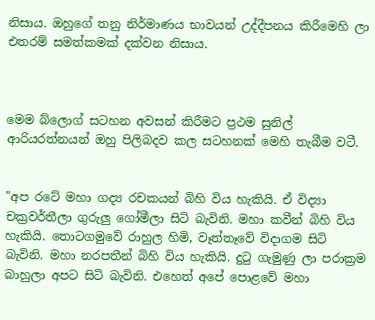නිසාය. ඔහුගේ තනු නිර්මාණය භාවයන් උද්දීපනය කිරීමෙහි ලා එතරම් සමත්කමක් දක්වන නිසාය.



මෙම බ්ලොග් සටහන අවසන් කිරීමට ප්‍රථම සුනිල් ආරියරත්නයන් ඔහු පිලිබදව කල සටහනක් මෙහි තැබීම වටී.


"අප රටේ මහා ගද්‍ය රචකයන් බිහි විය හැකියි. ඒ විද්‍යා චක්‍රවර්තීලා ගුරුලු ගෝමීලා සිටි බැවිනි. මහා කවීන් බිහි විය හැකියි. තොටගමුවේ රාහුල හිමි, වෑත්තෑවේ විදාගම සිටි බැවිනි. මහා නරපතීන් බිහි විය හැකියි. දුටු ගැමුණු ලා පරාක්‍රම බාහුලා අපට සිටි බැවිනි. එහෙත් අපේ පොළවේ මහා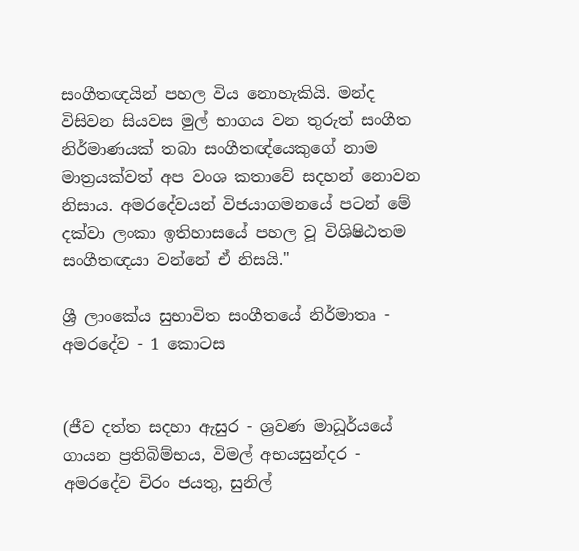සංගීතඥයින් පහල විය නොහැකියි. මන්ද විසිවන සියවස මුල් භාගය වන තුරුත් සංගීත නිර්මාණයක් තබා සංගීතඥ්යෙකුගේ නාම මාත්‍රයක්වත් අප වංශ කතාවේ සදහන් නොවන නිසාය. අමරදේවයන් විජයාගමනයේ පටන් මේ දක්වා ලංකා ඉතිහාසයේ පහල වූ විශිෂිඨතම සංගීතඥයා වන්නේ ඒ නිසයි."

ශ්‍රී ලාංකේය සුභාවිත සංගීතයේ නිර්මාතෘ - අමරදේව - 1 කොටස


(ජීව දත්ත සදහා ඇසුර - ශ්‍රවණ මාධූර්යයේ ගායන ප්‍රතිබිම්භය, විමල් අභයසුන්දර - අමරදේව චිරං ජයතු, සුනිල්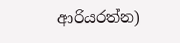ආරියරත්න)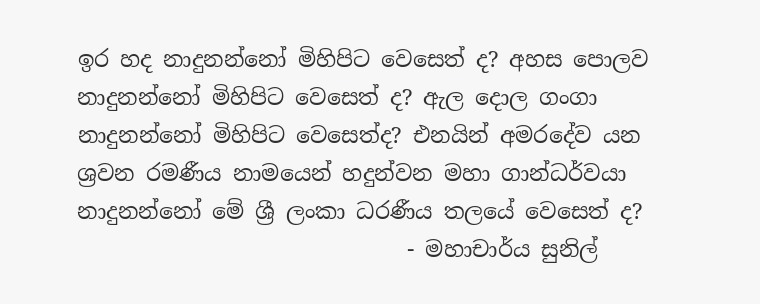ඉර හද නාදුනන්නෝ මිහිපිට වෙසෙත් ද? අහස පොලව නාදුනන්නෝ මිහිපිට වෙසෙත් ද? ඇල දොල ගංගා නාදුනන්නෝ මිහිපිට වෙසෙත්ද? එනයින් අමරදේව යන ශ්‍රවන රමණීය නාමයෙන් හදුන්වන මහා ගාන්ධර්වයා නාදුනන්නෝ මේ ශ්‍රී ලංකා ධරණීය තලයේ වෙසෙත් ද?
                              - මහාචාර්ය සුනිල්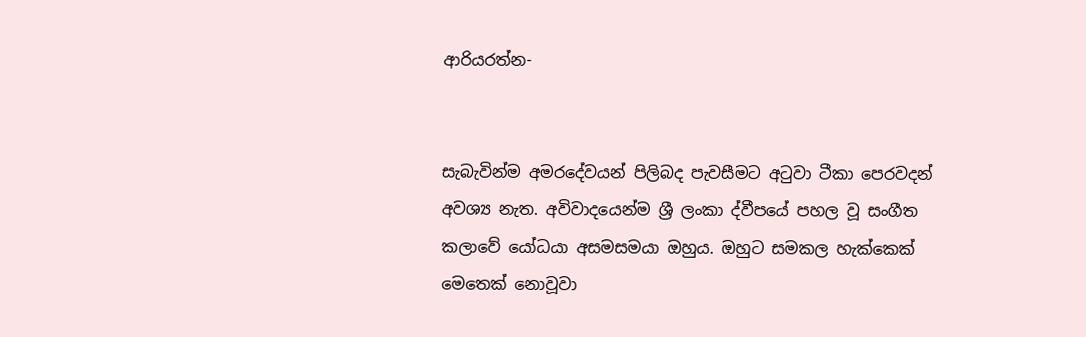ආරියරත්න-


සැබැවින්ම අමරදේවයන් පිලිබද පැවසීමට අටුවා ටීකා පෙරවදන් අවශ්‍ය නැත. අවිවාදයෙන්ම ශ්‍රී ලංකා ද්වීපයේ පහල වූ සංගීත කලාවේ යෝධයා අසමසමයා ඔහුය. ඔහුට සමකල හැක්කෙක් මෙතෙක් නොවූවා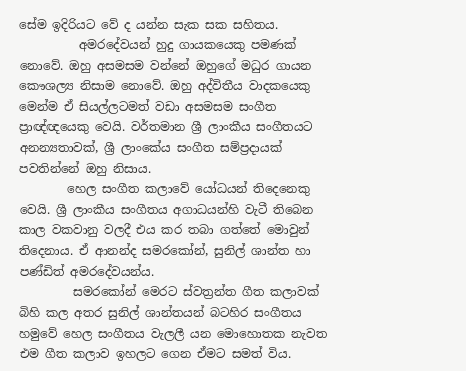සේම ඉදිරියට වේ ද යන්න සැක සක සහිතය.
          අමරදේවයන් හුදු ගායකයෙකු පමණක් නොවේ. ඔහු අසමසම වන්නේ ඔහුගේ මධුර ගායන කෞශල්‍ය නිසාම නොවේ. ඔහු අද්විතීය වාදකයෙකු මෙන්ම ඒ සියල්ලටමත් වඩා අසමසම සංගීත ප්‍රාඥ්ඥයෙකු වෙයි. වර්තමාන ශ්‍රී ලාංකීය සංගීතයට අනන්‍යතාවක්, ශ්‍රී ලාංකේය සංගීත සම්ප්‍රදායක් පවතින්නේ ඔහු නිසාය.
        හෙල සංගීත කලාවේ යෝධයන් තිදෙනෙකු වෙයි. ශ්‍රී ලාංකීය සංගීතය අගාධයන්හි වැටී තිබෙන කාල වකවානු වලදී එය කර තබා ගත්තේ මොවුන් තිදෙනාය. ඒ ආනන්ද සමරකෝන්, සුනිල් ශාන්ත හා පණ්ඩිත් අමරදේවයන්ය.
         සමරකෝන් මෙරට ස්වත්‍රන්ත ගීත කලාවක් බිහි කල අතර සුනිල් ශාන්තයන් බටහිර සංගීතය හමුවේ හෙල සංගීතය වැලලී යන මොහොතක නැවත එම ගීත කලාව ඉහලට ගෙන ඒමට සමත් විය.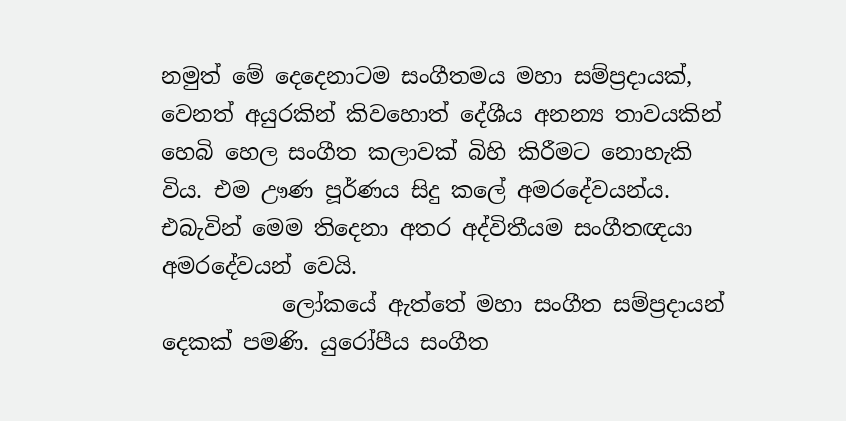නමුත් මේ දෙදෙනාටම සංගීතමය මහා සම්ප්‍රදායක්, වෙනත් අයුරකින් කිවහොත් දේශීය අනන්‍ය තාවයකින් හෙබි හෙල සංගීත කලාවක් බිහි කිරීමට නොහැකි විය. එම ඌණ පූර්ණය සිදු කලේ අමරදේවයන්ය. එබැවින් මෙම තිදෙනා අතර අද්විතීයම සංගීතඥයා අමරදේවයන් වෙයි.
           ලෝකයේ ඇත්තේ මහා සංගීත සම්ප්‍රදායන් දෙකක් පමණි. යුරෝපීය සංගීත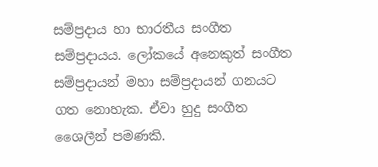සම්ප්‍රදාය හා භාරතීය සංගීත සම්ප්‍රදායය. ලෝකයේ අනෙකුත් සංගීත සම්ප්‍රදායන් මහා සම්ප්‍රදායන් ගනයට ගත නොහැක. ඒවා හුදු සංගීත ශෛලීන් පමණකි.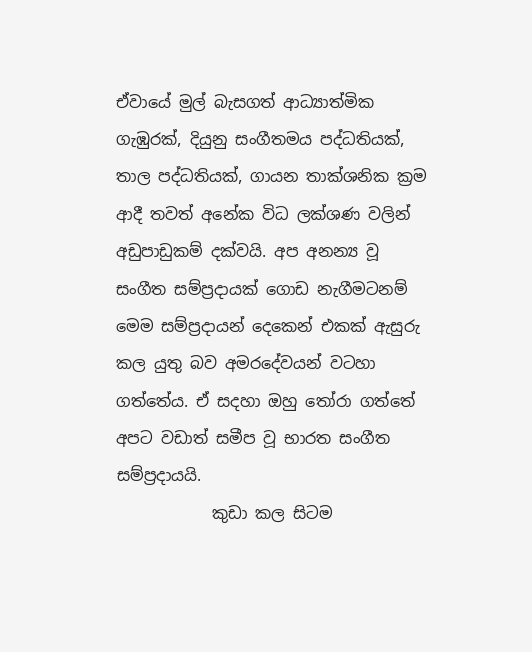ඒවායේ මුල් බැසගත් ආධ්‍යාත්මික ගැඹුරක්, දියුනු සංගීතමය පද්ධතියක්, තාල පද්ධතියක්, ගායන තාක්ශනික ක්‍රම ආදී තවත් අනේක විධ ලක්ශණ වලින් අඩුපාඩුකම් දක්වයි. අප අනන්‍ය වූ සංගීත සම්ප්‍රදායක් ගොඩ නැගීමටනම් මෙම සම්ප්‍රදායන් දෙකෙන් එකක් ඇසුරු කල යුතු බව අමරදේවයන් වටහා ගත්තේය. ඒ සදහා ඔහු තෝරා ගත්තේ අපට වඩාත් සමීප වූ භාරත සංගීත සම්ප්‍රදායයි.
            කුඩා කල සිටම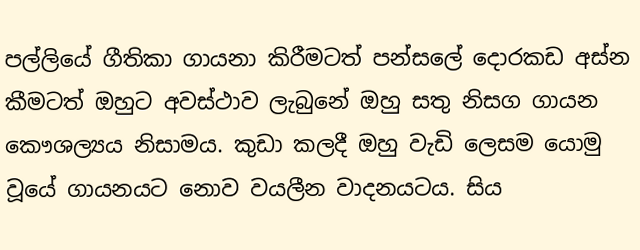පල්ලියේ ගීතිකා ගායනා කිරීමටත් පන්සලේ දොරකඩ අස්න කීමටත් ඔහුට අවස්ථාව ලැබුනේ ඔහු සතු නිසග ගායන කෞශල්‍යය නිසාමය. කුඩා කලදී ඔහු වැඩි ලෙසම යොමු වූයේ ගායනයට නොව වයලීන වාදනයටය. සිය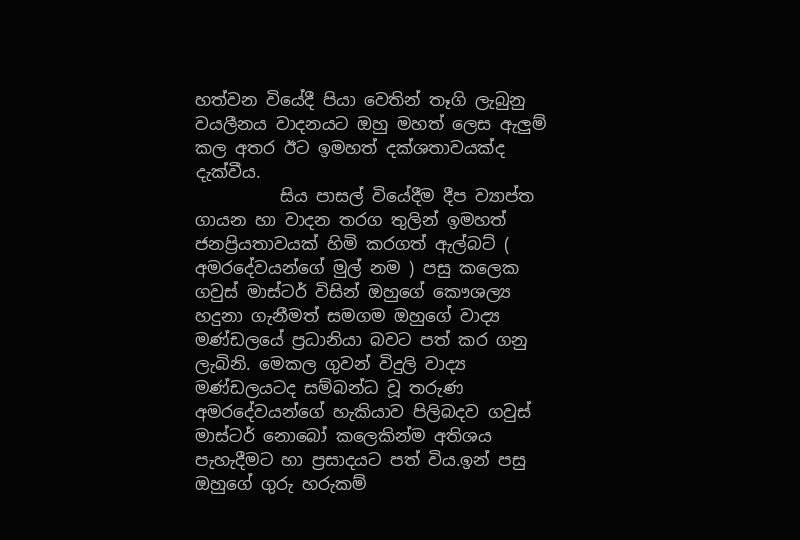හත්වන වියේදී පියා වෙතින් තෑගි ලැබුනු වයලීනය වාදනයට ඔහු මහත් ලෙස ඇලුම් කල අතර ඊට ඉමහත් දක්ශතාවයක්ද දැක්වීය.
          සිය පාසල් වියේදීම දීප ව්‍යාප්ත ගායන හා වාදන තරග තුලින් ඉමහත් ජනප්‍රියතාවයක් හිමි කරගත් ඇල්බට් ( අමරදේවයන්ගේ මුල් නම ) පසු කලෙක ගවුස් මාස්ටර් විසින් ඔහුගේ කෞශල්‍ය හදුනා ගැනීමත් සමගම ඔහුගේ වාද්‍ය මණ්ඩලයේ ප්‍රධානියා බවට පත් කර ගනු ලැබිනි. මෙකල ගුවන් විදුලි වාද්‍ය මණ්ඩලයටද සම්බන්ධ වූ තරුණ අමරදේවයන්ගේ හැකියාව පිලිබදව ගවුස් මාස්ටර් නොබෝ කලෙකින්ම අතිශය පැහැදීමට හා ප්‍රසාදයට පත් විය.ඉන් පසු ඔහුගේ ගුරු හරුකම්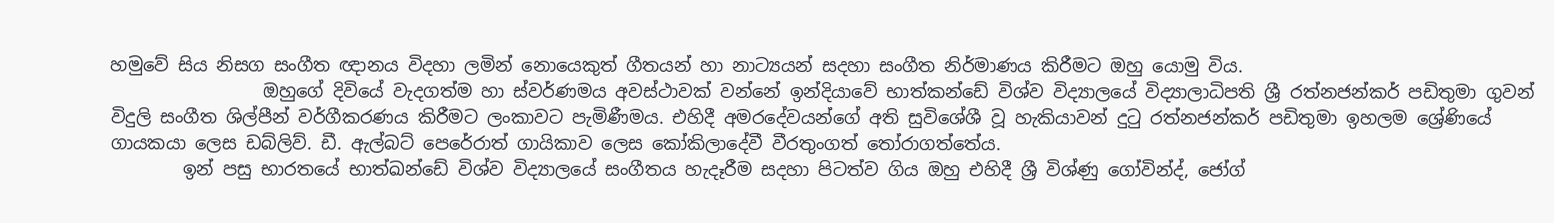හමුවේ සිය නිසග සංගීත ඥානය විදහා ලමින් නොයෙකුත් ගීතයන් හා නාට්‍යයන් සදහා සංගීත නිර්මාණය කිරීමට ඔහු යොමු විය.
                 ඔහුගේ දිවියේ වැදගත්ම හා ස්වර්ණමය අවස්ථාවක් වන්නේ ඉන්දියාවේ භාත්කන්ඩේ විශ්ව විද්‍යාලයේ විද්‍යාලාධිපති ශ්‍රී රත්නජන්කර් පඩිතුමා ගුවන් විදුලි සංගීත ශිල්පීන් වර්ගීකරණය කිරීමට ලංකාවට පැමිණීමය. එහිදී අමරදේවයන්ගේ අති සුවිශේශී වූ හැකියාවන් දුටු රත්නජන්කර් පඩිතුමා ඉහලම ශ්‍රේණියේ ගායකයා ලෙස ඩබ්ලිව්. ඩී. ඇල්බට් පෙරේරාත් ගායිකාව ලෙස කෝකිලාදේවී වීරතුංගත් තෝරාගත්තේය.
        ඉන් පසු භාරතයේ භාත්ඛන්ඩේ විශ්ව විද්‍යාලයේ සංගීතය හැදෑරීම සදහා පිටත්ව ගිය ඔහු එහිදී ශ්‍රී විශ්ණු ගෝවින්ද්, ජෝග්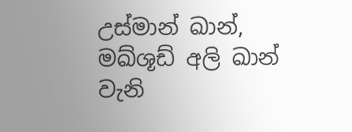උස්මාන් ඛාන්, මඛ්ශූඩ් අලි ඛාන් වැනි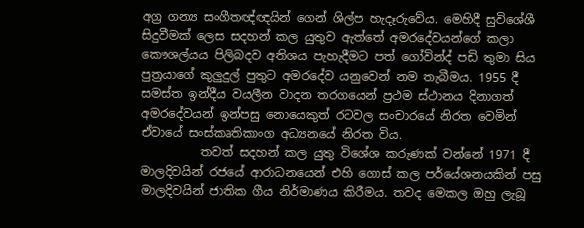අග්‍ර ගන්‍ය සංගීතඥ්ඥයින් ගෙන් ශිල්ප හැදෑරුවේය. මෙහිදී සුවිශේශී සිදුවීමක් ලෙස සදහන් කල යුතුව ඇත්තේ අමරදේවයන්ගේ කලා කෞශල්යය පිලිබදව අතිශය පැහැදීමට පත් ගෝවින්ද් පඩි තුමා සිය පුත්‍රයාගේ කුලුදුල් පුතුට අමරදේව යනුවෙන් නම තැබීමය. 1955 දී සමස්ත ඉන්දීය වයලීන වාදන තරගයෙන් ප්‍රථම ස්ථානය දිනාගත් අමරදේවයන් ඉන්පසු නොයෙකුත් රටවල සංචාරයේ නිරත වෙමින් ඒවායේ සංස්කෘතිකාංග අධ්‍යනයේ නිරත විය.
          තවත් සදහන් කල යුතු විශේශ කරුණක් වන්නේ 1971 දී මාලදිවයින් රජයේ ආරාධනයෙන් එහි ගොස් කල පර්යේශනයකින් පසු මාලදිවයින් ජාතික ගීය නිර්මාණය කිරීමය. තවද මෙකල ඔහු ලැබූ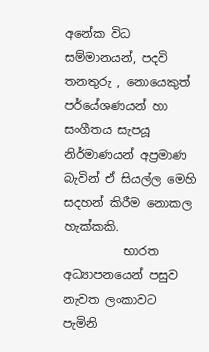අනේක විධ සම්මානයන්, පදවි තනතුරු , නොයෙකුත් පර්යේශණයන් හා සංගීතය සැපයූ නිර්මාණයන් අප්‍රමාණ බැවින් ඒ සියල්ල මෙහි සදහන් කිරීම නොකල හැක්කකි.
          භාරත අධ්‍යාපනයෙන් පසුව නැවත ලංකාවට පැමිනි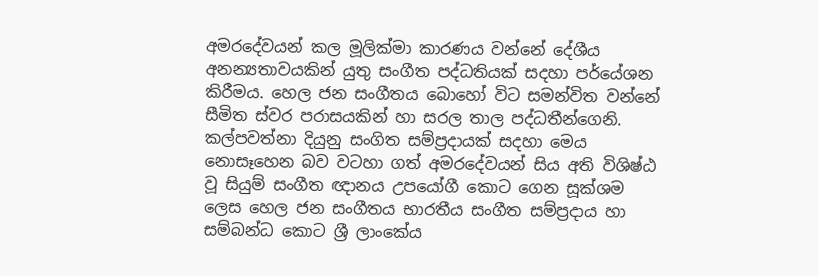අමරදේවයන් කල මූලික්මා කාරණය වන්නේ දේශීය අනන්‍යතාවයකින් යුතු සංගීත පද්ධතියක් සදහා පර්යේශන කිරීමය. හෙල ජන සංගීතය බොහෝ විට සමන්විත වන්නේ සීමිත ස්වර පරාසයකින් හා සරල තාල පද්ධතීන්ගෙනි. කල්පවත්නා දියුනු සංගිත සම්ප්‍රදායක් සදහා මෙය නොසෑහෙන බව වටහා ගත් අමරදේවයන් සිය අති විශිෂ්ඨ වූ සියුම් සංගීත ඥානය උපයෝගී කොට ගෙන සූක්ශම ලෙස හෙල ජන සංගීතය භාරතීය සංගීත සම්ප්‍රදාය හා සම්බන්ධ කොට ශ්‍රී ලාංකේය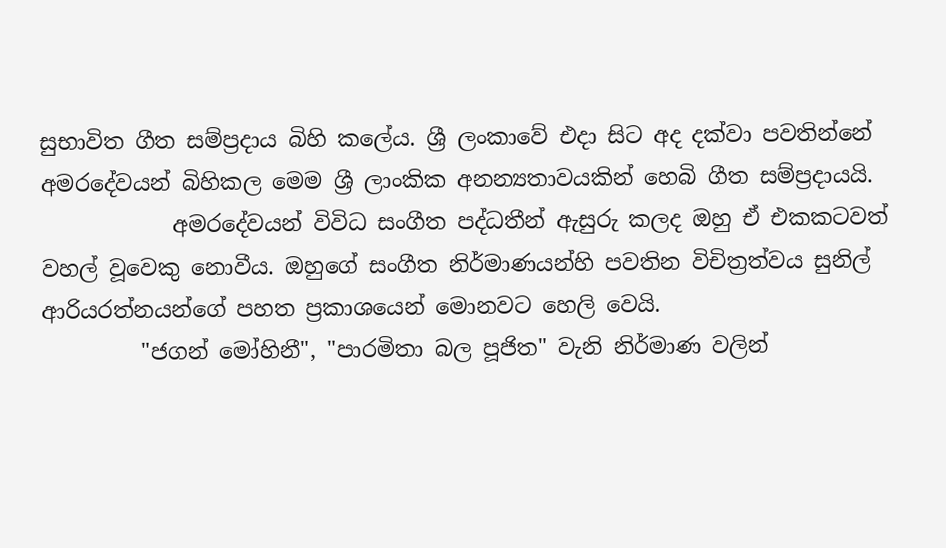සුභාවිත ගීත සම්ප්‍රදාය බිහි කලේය. ශ්‍රී ලංකාවේ එදා සිට අද දක්වා පවතින්නේ අමරදේවයන් බිහිකල මෙම ශ්‍රී ලාංකික අනන්‍යතාවයකින් හෙබි ගීත සම්ප්‍රදායයි.
            අමරදේවයන් විවිධ සංගීත පද්ධතීන් ඇසුරු කලද ඔහු ඒ එකකටවත් වහල් වූවෙකු නොවීය. ඔහුගේ සංගීත නිර්මාණයන්හි පවතින විචිත්‍රත්වය සුනිල් ආරියරත්නයන්ගේ පහත ප්‍රකාශයෙන් මොනවට හෙලි වෙයි.
         "ජගන් මෝහිනී", "පාරමිතා බල පූජිත" වැනි නිර්මාණ වලින්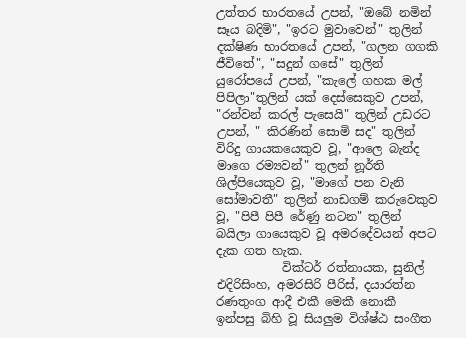උත්තර භාරතයේ උපන්, "ඔබේ නමින් සෑය බදිමි", "ඉරට මුවාවෙන්" තුලින් දක්ෂිණ භාරතයේ උපන්, "ගලන ගගකි ජීවිතේ", "සදුන් ගසේ" තුලින් යුරෝපයේ උපන්, "කැලේ ගහක මල් පිපිලා"තුලින් යක් දෙස්සෙකුව උපන්, "රන්වන් කරල් පැසෙයි" තුලින් උඩරට උපන්, " කිරණින් සොමි සද" තුලින් විරිදු ගායකයෙකුව වූ, "ආලෙ බැන්ද මාගෙ රම්‍යවන්" තුලන් නූර්ති ශිල්පියෙකුව වූ, "මාගේ පන වැනි සෝමාවතී" තුලින් නාඩගම් කරුවෙකුව වූ, "පිපී පිපී රේණු නටන" තුලින් බයිලා ගායෙකුව වූ අමරදේවයන් අපට දැක ගත හැක.
           වික්ටර් රත්නායක, සුනිල් එදිරිසිංහ, අමරසිරි පීරිස්, දයාරත්න රණතුංග ආදී එකී මෙකී නොකී ඉන්පසු බිහි වූ සියලුම විශ්ෂ්ඨ සංගීත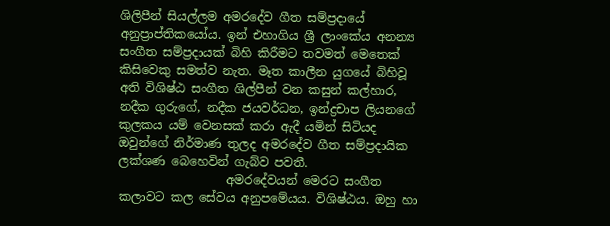ශිලිපීන් සියල්ලම අමරදේව ගීත සම්ප්‍රදායේ අනුප්‍රාප්තිකයෝය. ඉන් එහාගිය ශ්‍රී ලාංකේය අනන්‍ය සංගීත සම්ප්‍රදායක් බිහි කිරීමට තවමත් මෙතෙක් කිසිවෙකු සමත්ව නැත. මෑත කාලීන යුගයේ බිහිවූ අති විශිෂ්ඨ සංගීත ශිල්පීන් වන කසුන් කල්හාර, නදීක ගුරුගේ, නදීක ජයවර්ධන, ඉන්ද්‍රචාප ලියනගේ කුලකය යම් වෙනසක් කරා ඇදී යමින් සිටියද ඔවුන්ගේ නිර්මාණ තුලද අමරදේව ගීත සම්ප්‍රදායික ලක්ශණ බෙහෙවින් ගැබ්ව පවතී.
                  අමරදේවයන් මෙරට සංගීත කලාවට කල සේවය අනුපමේයය. විශිෂ්ඨය. ඔහු හා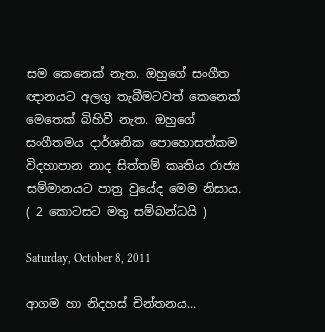සම කෙනෙක් නැත. ඔහුගේ සංගීත ඥානයට අලගු තැබීමටවත් කෙනෙක් මෙතෙක් බිහිවී නැත. ඔහුගේ සංගීතමය දාර්ශනික පොහොසත්කම විදහාපාන නාද සිත්තම් කෘතිය රාජ්‍ය සම්මානයට පාත්‍ර වුයේද මෙම නිසාය.   ( 2 කොටසට මතු සම්බන්ධයි )

Saturday, October 8, 2011

ආගම හා නිදහස් චින්තනය...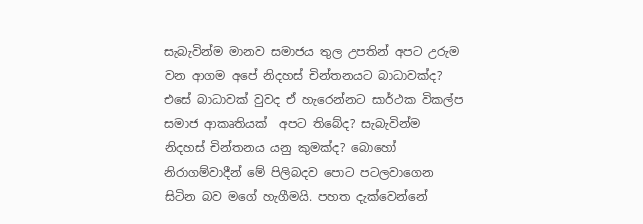සැබැවින්ම මානව සමාජය තුල උපතින් අපට උරුම වන ආගම අපේ නිදහස් චින්තනයට බාධාවක්ද? එසේ බාධාවක් වුවද ඒ හැරෙන්නට සාර්ථක විකල්ප සමාජ ආකෘතියක්  අපට තිබේද? සැබැවින්ම නිදහස් චින්තනය යනු කුමක්ද? බොහෝ නිරාගම්වාදීන් මේ පිලිබදව පොට පටලවාගෙන සිටින බව මගේ හැගීමයි. පහත දැක්වෙන්නේ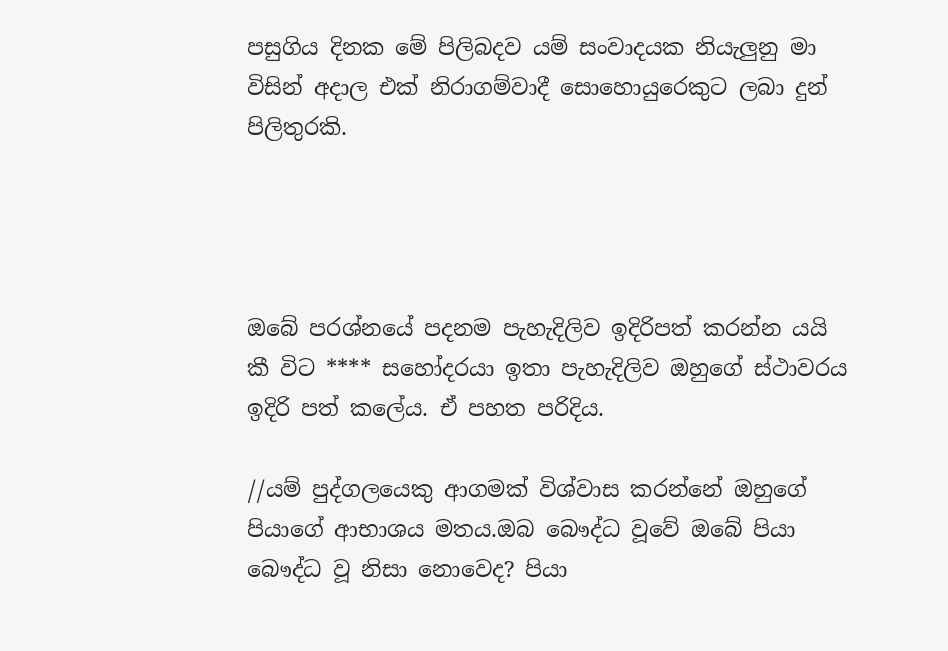පසුගිය දිනක මේ පිලිබදව යම් සංවාදයක නියැලුනු මා විසින් අදාල එක් නිරාගම්වාදී සොහොයුරෙකුට ලබා දුන් පිලිතුරකි.




ඔබේ පරශ්නයේ පදනම පැහැදිලිව ඉදිරිපත් කරන්න යයි කී විට **** සහෝදරයා ඉතා පැහැදිලිව ඔහුගේ ස්ථාවරය ඉදිරි පත් කලේය. ඒ පහත පරිදිය.

//යම් පුද්ගලයෙකු ආගමක් විශ්වාස කරන්නේ ඔහුගේ පියාගේ ආභාශය මතය.ඔබ බෞද්ධ වූවේ ඔබේ පියා බෞද්ධ වූ නිසා නොවෙද? පියා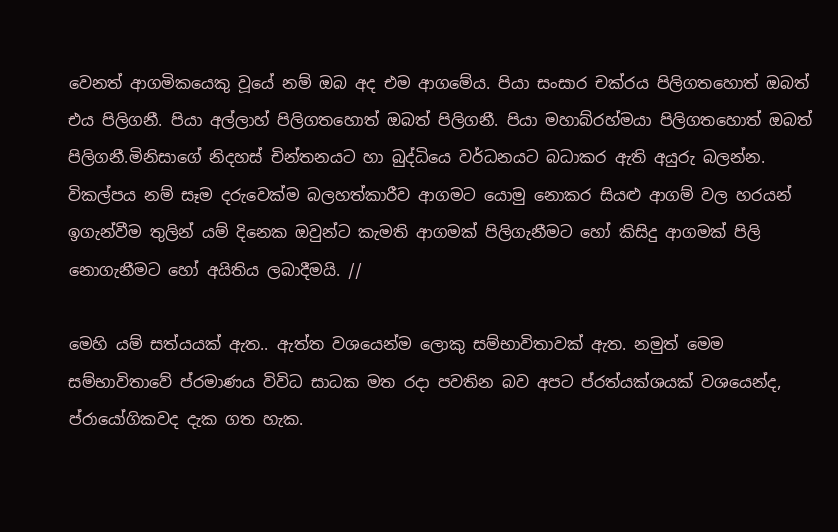වෙනත් ආගමිකයෙකු වූයේ නම් ඔබ අද එම ආගමේය. පියා සංසාර චක්රය පිලිගතහොත් ඔබත් එය පිලිගනී. පියා අල්ලාහ් පිලිගතහොත් ඔබත් පිලිගනී. පියා මහාබ්රහ්මයා පිලිගතහොත් ඔබත් පිලිගනී.මිනිසාගේ නිදහස් චින්තනයට හා බුද්ධියෙ වර්ධනයට බධාකර ඇති අයුරු බලන්න. විකල්පය නම් සෑම දරුවෙක්ම බලහත්කාරීව ආගමට යොමු නොකර සියළු ආගම් වල හරයන් ඉගැන්වීම තුලින් යම් දිනෙක ඔවුන්ට කැමති ආගමක් පිලිගැනීමට හෝ කිසිදු ආගමක් පිලි නොගැනීමට හෝ අයිතිය ලබාදීමයි. //

මෙහි යම් සත්යයක් ඇත.. ඇත්ත වශයෙන්ම ලොකු සම්භාවිතාවක් ඇත. නමුත් මෙම සම්භාවිතාවේ ප්රමාණය විවිධ සාධක මත රදා පවතින බව අපට ප්රත්යක්ශයක් වශයෙන්ද, ප්රායෝගිකවද දැක ගත හැක.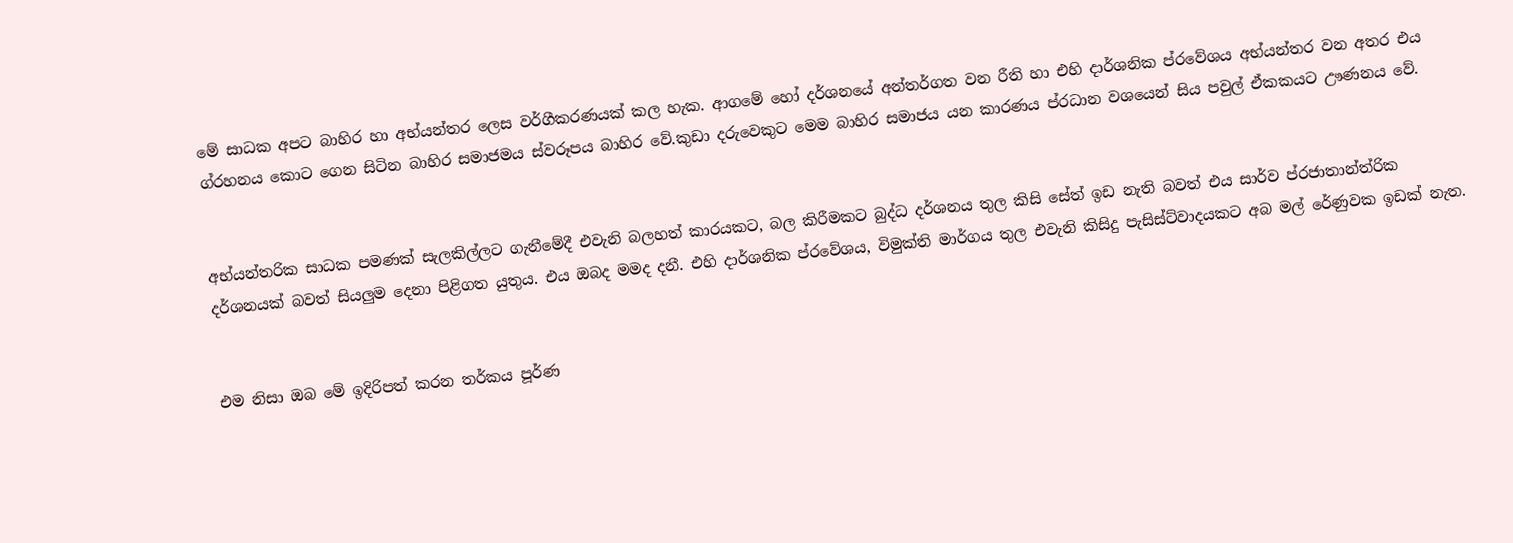මේ සාධක අපට බාහිර හා අභ්යන්තර ලෙස වර්ගීකරණයක් කල හැක. ආගමේ හෝ දර්ශනයේ අන්තර්ගත වන රීති හා එහි දාර්ශනික ප්රවේශය අභ්යන්තර වන අතර එය ග්රහනය කොට ගෙන සිටින බාහිර සමාජමය ස්වරූපය බාහිර වේ.කුඩා දරුවෙකුට මෙම බාහිර සමාජය යන කාරණය ප්රධාන වශයෙන් සිය පවුල් ඒකකයට ඌණනය වේ.


අභ්යන්තරික සාධක පමණක් සැලකිල්ලට ගැනීමේදී එවැනි බලහත් කාරයකට, බල කිරීමකට බුද්ධ දර්ශනය තුල කිසි සේත් ඉඩ නැති බවත් එය සාර්ව ප්රජාතාන්ත්රික දර්ශනයක් බවත් සියලුම දෙනා පිළිගත යුතුය. එය ඔබද මමද දනී. එහි දාර්ශනික ප්රවේශය, විමුක්ති මාර්ගය තුල එවැනි කිසිදු පැසිස්ට්වාදයකට අබ මල් රේණුවක ඉඩක් නැත.


එම නිසා ඔබ මේ ඉදිරිපත් කරන තර්කය පූර්ණ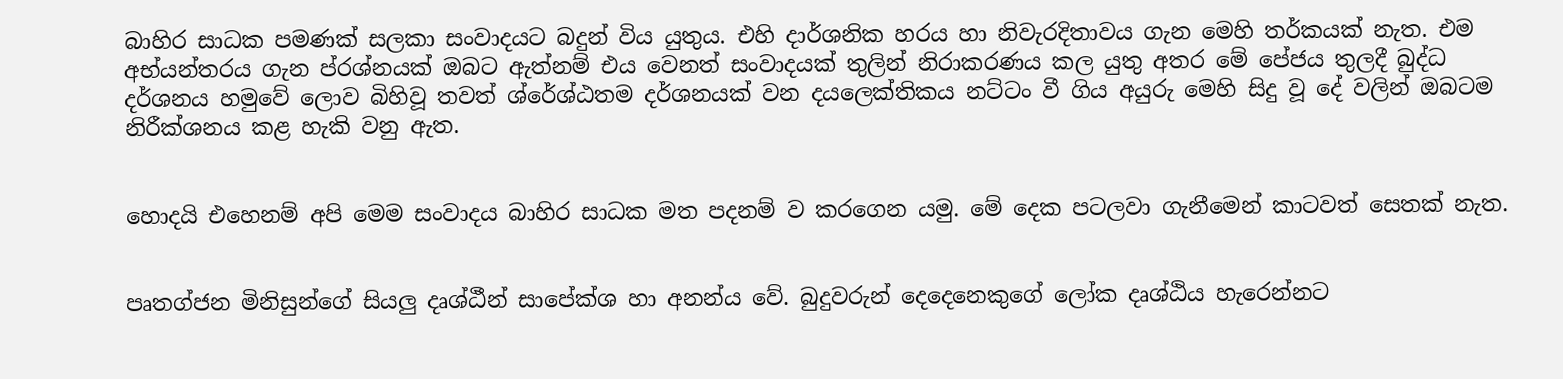බාහිර සාධක පමණක් සලකා සංවාදයට බදුන් විය යුතුය. එහි දාර්ශනික හරය හා නිවැරදිතාවය ගැන මෙහි තර්කයක් නැත. එම අභ්යන්තරය ගැන ප්රශ්නයක් ඔබට ඇත්නම් එය වෙනත් සංවාදයක් තුලින් නිරාකරණය කල යුතු අතර මේ පේජය තුලදී බුද්ධ දර්ශනය හමුවේ ලොව බිහිවූ තවත් ශ්රේශ්ඨතම දර්ශනයක් වන දයලෙක්තිකය නට්ටං වී ගිය අයුරු මෙහි සිදු වූ දේ වලින් ඔබටම නිරීක්ශනය කළ හැකි වනු ඇත.


හොදයි එහෙනම් අපි මෙම සංවාදය බාහිර සාධක මත පදනම් ව කරගෙන යමු. මේ දෙක පටලවා ගැනීමෙන් කාටවත් සෙතක් නැත.


පෘතග්ජන මිනිසුන්ගේ සියලු දෘශ්ඨීන් සාපේක්ශ හා අනන්ය වේ. බුදුවරුන් දෙදෙනෙකුගේ ලෝක දෘශ්ඨිය හැරෙන්නට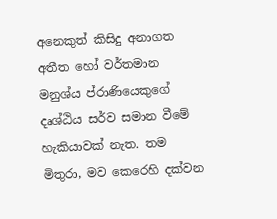අනෙකුත් කිසිදු අනාගත අතීත හෝ වර්තමාන මනුශ්ය ප්රාණියෙකුගේ දෘශ්ඨිය සර්ව සමාන වීමේ හැකියාවක් නැත. තම මිතුරා, මව කෙරෙහි දක්වන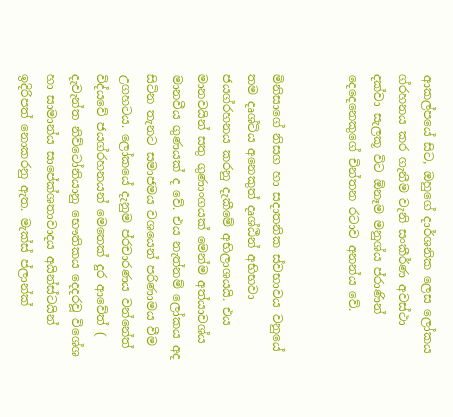ආකල්පයේ සිට, ඔහුගේ දාර්ශනික ලෙස ලෝකය ග්රහනය කර ගැනීම වැනි සංකීර්ණ අවස්ථා දක්වා සැලකූ විට ඕනෑම මනුශ්ය ප්රාණින් දෙදෙනෙකුගේ චින්තන රටාව අනන්ය වේ.


මිනිසාගේ නිසග හා සදාතනික ස්වභාවය වනුයේ තම දෘශ්ටිය අනෙකුත් දෘශ්ඨීන් අභිභවා ජයග්රහනය කරනු දැකීමේ අභිලාශයයි. එය මානවයින් සතු ගුණාංගයක් මෙන්ම අත්යාවශ්ය මානවීය ගුණයක් ද වේ. එය නැත්නම් ලෝකය අද සිටින තැනට සමාජමය වශයෙන් පරිණාමය වීම උගහටය. ලෝකයේ දැනුම ප්රචාරණය වන්නේත් විද්යවේ ජයග්රහනයන් මෙතෙක් දුර ආවේත් ( දැවැන්ත නිව්ටෝනියානු භෞතිකය දෙදරවූ විශේශ හා සාමාන්ය සාපේක්ශතාවාදය අයින්ස්ටයින් ඉදිරිපත් නොකරනු ඇත. මැක්ස් ප්ලාන්ක්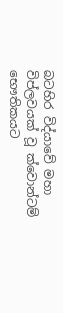බටහිර විද්යාවේ මහා විප්ලවයක් වූ ක්වොන්ටම් භෞතිකයට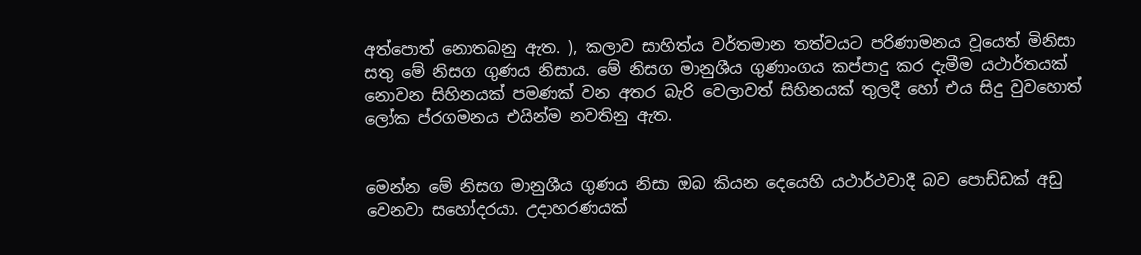අත්පොත් නොතබනු ඇත. ), කලාව සාහිත්ය වර්තමාන තත්වයට පරිණාමනය වූයෙත් මිනිසා සතු මේ නිසග ගුණය නිසාය. මේ නිසග මානුශීය ගුණාංගය කප්පාදු කර දැමීම යථාර්තයක් නොවන සිහිනයක් පමණක් වන අතර බැරි වෙලාවත් සිහිනයක් තුලදී හෝ එය සිදු වුවහොත් ලෝක ප්රගමනය එයින්ම නවතිනු ඇත.


මෙන්න මේ නිසග මානුශීය ගුණය නිසා ඔබ කියන දෙයෙහි යථාර්ථවාදී බව පොඩ්ඩක් අඩු වෙනවා සහෝදරයා. උදාහරණයක්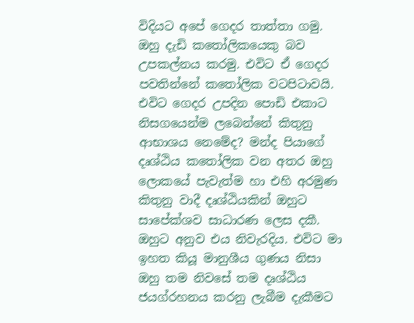විදියට අපේ ගෙදර තාත්තා ගමු. ඔහු දැඩි කතෝලිකයෙකු බව උපකල්නය කරමු. එවිට ඒ ගෙදර පවතින්නේ කතෝලික වටපිටාවයි. එවිට ගෙදර උපදින පොඩි එකාට නිසගයෙන්ම ලබෙන්නේ කිතුනු ආභාශය නෙමේද? මන්ද පියාගේ දෘශ්ඨිය කතෝලික වන අතර ඔහු ලොකයේ පැවැත්ම හා එහි අරමුණ කිතුනු වාදී දෘශ්ඨියකින් ඔහුට සාපේක්ශව සාධාරණ ලෙස දකී. ඔහුට අනුව එය නිවැරදිය. එවිට මා ඉහත කියූ මානුශීය ගුණය නිසා ඔහු තම නිවසේ තම දෘශ්ඨිය ජයග්රහනය කරනු ලැබීම දැකීමට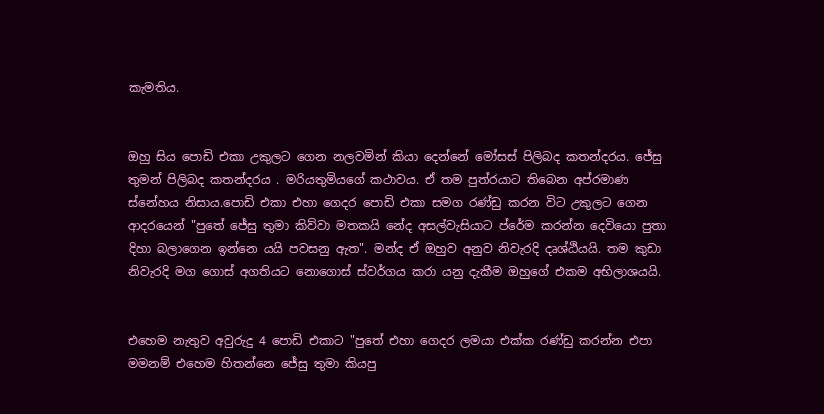කැමතිය.


ඔහු සිය පොඩි එකා උකුලට ගෙන නලවමින් කියා දෙන්නේ මෝසස් පිලිබද කතන්දරය. ජේසු තුමන් පිලිබද කතන්දරය . මරියතුමියගේ කථාවය. ඒ තම පුත්රයාට තිබෙන අප්රමාණ ස්නේහය නිසාය.පොඩි එකා එහා ගෙදර පොඩි එකා සමග රණ්ඩු කරන විට උකුලට ගෙන ආදරයෙන් "පුතේ ජේසු තුමා කිව්වා මතකයි නේද අසල්වැසියාට ප්රේම කරන්න දෙවියො පුතා දිහා බලාගෙන ඉන්නෙ යයි පවසනු ඇත". මන්ද ඒ ඔහුව අනුව නිවැරදි දෘශ්ඨියයි. තම කුඩා නිවැරදි මග ගොස් අගතියට නොගොස් ස්වර්ගය කරා යනු දැකීම ඔහුගේ එකම අභිලාශයයි.


එහෙම නැතුව අවුරුදු 4 පොඩි එකාට "පුතේ එහා ගෙදර ලමයා එක්ක රණ්ඩු කරන්න එපා මමනම් එහෙම හිතන්නෙ ජේසු තුමා කියපු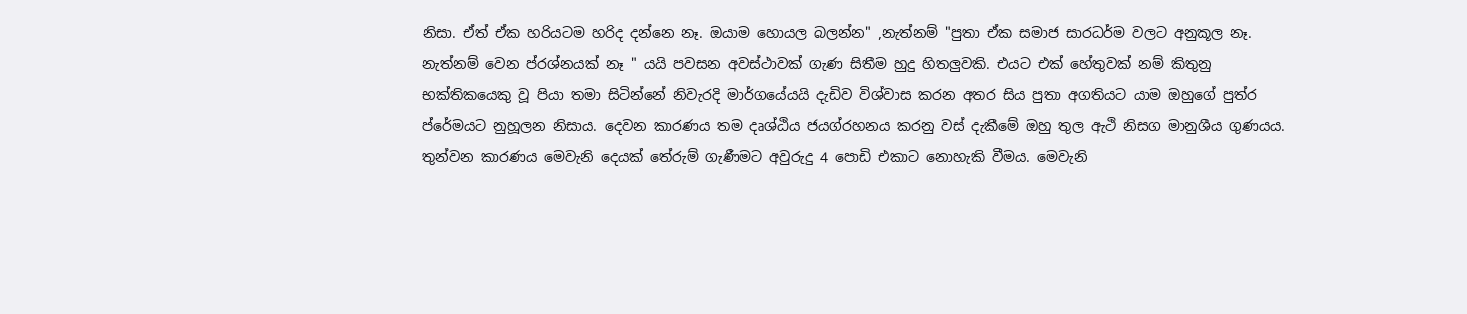නිසා. ඒත් ඒක හරියටම හරිද දන්නෙ නෑ. ඔයාම හොයල බලන්න" ,නැත්නම් "පුතා ඒක සමාජ සාරධර්ම වලට අනුකූල නෑ. නැත්නම් වෙන ප්රශ්නයක් නෑ " යයි පවසන අවස්ථාවක් ගැණ සිතීම හුදු හිතලුවකි. එයට එක් හේතුවක් නම් කිතුනු භක්තිකයෙකු වූ පියා තමා සිටින්නේ නිවැරදි මාර්ගයේයයි දැඩිව විශ්වාස කරන අතර සිය පුතා අගතියට යාම ඔහුගේ පුත්ර ප්රේමයට නුහූලන නිසාය. දෙවන කාරණය තම දෘශ්ඨිය ජයග්රහනය කරනු වස් දැකීමේ ඔහු තුල ඇථි නිසග මානුශීය ගුණයය. තුන්වන කාරණය මෙවැනි දෙයක් තේරුම් ගැණීමට අවුරුදු 4 පොඩි එකාට නොහැකි වීමය. මෙවැනි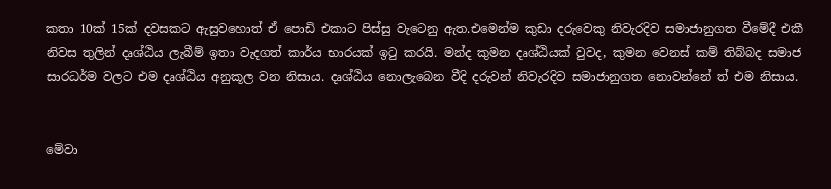කතා 10ක් 15ක් දවසකට ඇසුවහොත් ඒ පොඩි එකාට පිස්සු වැටෙනු ඇත.එමෙන්ම කුඩා දරුවෙකු නිවැරදිව සමාජානුගත වීමේදී එකී නිවස තුලින් දෘශ්ඨිය ලැබීම් ඉතා වැදගත් කාර්ය භාරයක් ඉටු කරයි. මන්ද කුමන දෘශ්ඨියක් වුවද, කුමන වෙනස් කම් තිබ්බද සමාජ සාරධර්ම වලට එම දෘශ්ඨිය අනුකූල වන නිසාය. දෘශ්ඨිය නොලැබෙන වීදි දරුවන් නිවැරදිව සමාජානුගත නොවන්නේ ත් එම නිසාය.


මේවා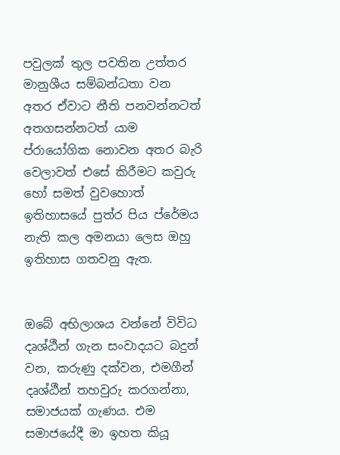පවුලක් තුල පවතින උත්තර මානුශීය සම්බන්ධතා වන අතර ඒවාට නීති පනවන්නටත් අතගසන්නටත් යාම ප්රායෝගික නොවන අතර බැරි වෙලාවත් එසේ කිරීමට කවුරු හෝ සමත් වුවහොත් ඉතිහාසයේ පුත්ර පිය ප්රේමය නැති කල අමනයා ලෙස ඔහු ඉතිහාස ගතවනු ඇත.


ඔබේ අභිලාශය වන්නේ විවිධ දෘශ්ඨීන් ගැන සංවාදයට බදුන් වන, කරුණු දක්වන, එමගීන් දෘශ්ඨීන් තහවුරු කරගන්නා, සමාජයක් ගැණය. එම සමාජයේදී මා ඉහත කියූ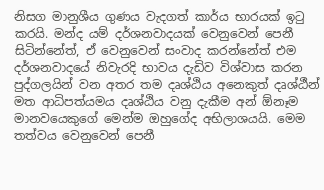නිසග මානුශීය ගුණය වැදගත් කාර්ය භාරයක් ඉටු කරයි. මන්ද යම් දර්ශනවාදයක් වෙනුවෙන් පෙනී සිටින්නේත්, ඒ වෙනුවෙන් සංවාද කරන්නේත් එම දර්ශනවාදයේ නිවැරදි භාවය දැඩිව විශ්වාස කරන පුද්ගලයින් වන අතර තම දෘශ්ඨිය අනෙකුත් දෘශ්ඨීන් මත ආධිපත්යමය දෘශ්ඨිය වනු දැකීම අන් ඕනෑම මානවයෙකුගේ මෙන්ම ඔහුගේද අභිලාශයයි. මෙම තත්වය වෙනුවෙන් පෙනී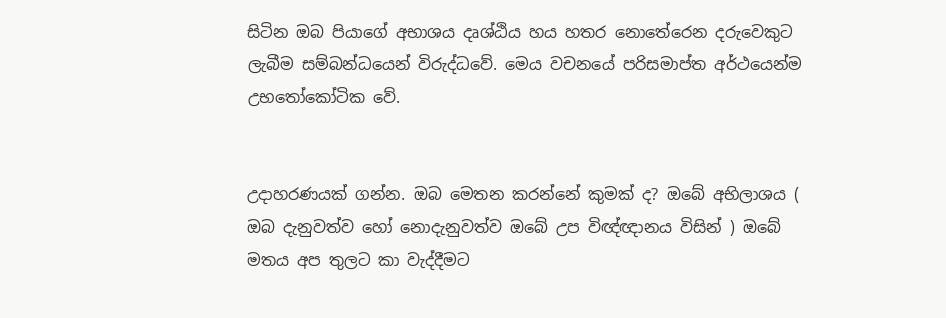සිටින ඔබ පියාගේ අභාශය දෘශ්ඨිය හය හතර නොතේරෙන දරුවෙකුට ලැබීම සම්බන්ධයෙන් විරුද්ධවේ. මෙය වචනයේ පරිසමාප්ත අර්ථයෙන්ම උභතෝකෝටික වේ.


උදාහරණයක් ගන්න. ඔබ මෙතන කරන්නේ කුමක් ද? ඔබේ අභිලාශය ( ඔබ දැනුවත්ව හෝ නොදැනුවත්ව ඔබේ උප විඥ්ඥානය විසින් ) ඔබේ මතය අප තුලට කා වැද්දීමට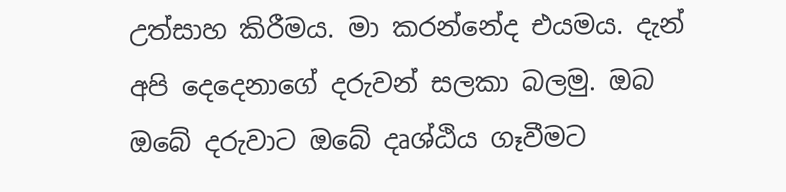උත්සාහ කිරීමය. මා කරන්නේද එයමය. දැන් අපි දෙදෙනාගේ දරුවන් සලකා බලමු. ඔබ ඔබේ දරුවාට ඔබේ දෘශ්ඨිය ගෑවීමට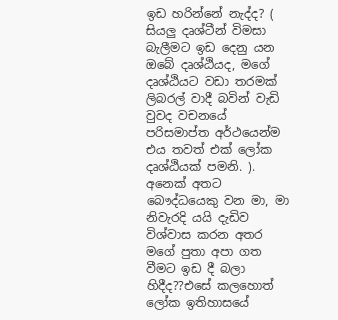ඉඩ හරින්නේ නැද්ද? ( සියලු දෘශ්ටීන් විමසා බැලීමට ඉඩ දෙනු යන ඔබේ දෘශ්ඨියද, මගේ දෘශ්ඨියට වඩා තරමක් ලිබරල් වාදී බවින් වැඩි වුවද වචනයේ පරිසමාප්ත අර්ථයෙන්ම එය තවත් එක් ලෝක දෘශ්ඨියක් පමනි. ). අනෙක් අතට බෞද්ධයෙකු වන මා, මා නිවැරදි යයි දැඩිව විශ්වාස කරන අතර මගේ පුතා අපා ගත වීමට ඉඩ දී බලා හිදීද??එසේ කලහොත් ලෝක ඉතිහාසයේ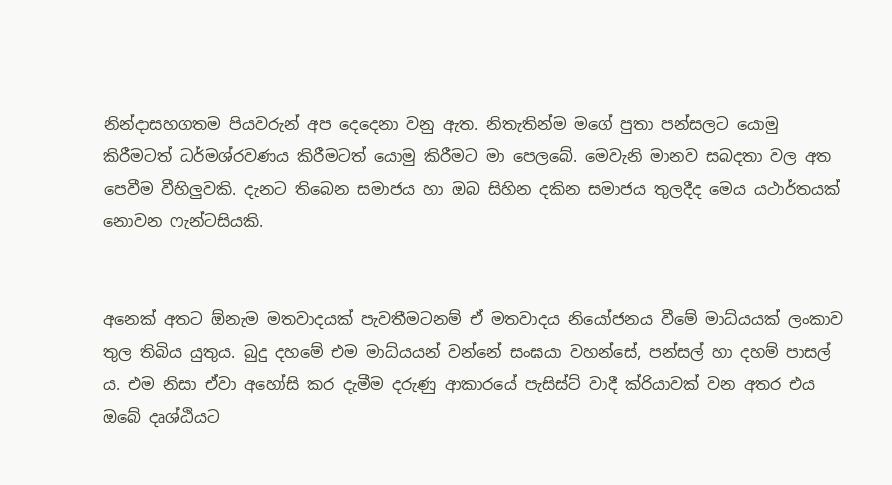නින්දාසහගතම පියවරුන් අප දෙදෙනා වනු ඇත. නිතැතින්ම මගේ පුතා පන්සලට යොමු කිරීමටත් ධර්මශ්රවණය කිරීමටත් යොමු කිරීමට මා පෙලබේ. මෙවැනි මානව සබදතා වල අත පෙවීම වීහිලුවකි. දැනට තිබෙන සමාජය හා ඔබ සිහින දකින සමාජය තුලදීද මෙය යථාර්තයක් නොවන ෆැන්ටසියකි.


අනෙක් අතට ඕනැම මතවාදයක් පැවතීමටනම් ඒ මතවාදය නියෝජනය වීමේ මාධ්යයක් ලංකාව තුල තිබිය යුතුය. බුදු දහමේ එම මාධ්යයන් වන්නේ සංඝයා වහන්සේ, පන්සල් හා දහම් පාසල් ය. එම නිසා ඒවා අහෝසි කර දැමීම දරුණු ආකාරයේ පැසිස්ට් වාදී ක්රියාවක් වන අතර එය ඔබේ දෘශ්ඨියට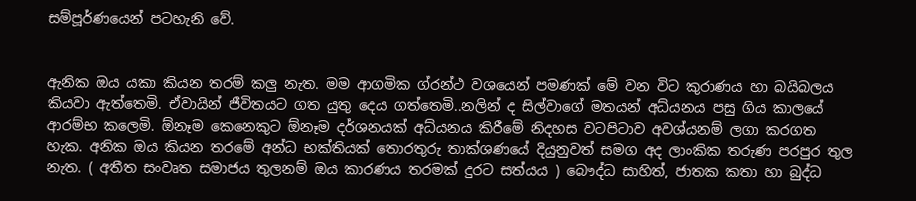සම්පූර්ණයෙන් පටහැනි වේ.


ඇනික ඔය යකා කියන තරම් කලු නැත. මම ආගමික ග්රන්ථ වශයෙන් පමණක් මේ වන විට කුරාණය හා බයිබලය කියවා ඇත්තෙමි. ඒවායින් ජීවිතයට ගත යුතු දෙය ගත්තෙමි..නලින් ද සිල්වාගේ මතයන් අධ්යනය පසු ගිය කාලයේ ආරම්භ කලෙමි. ඕනෑම කෙනෙකුට ඕනෑම දර්ශනයක් අධ්යනය කිරීමේ නිදහස වටපිටාව අවශ්යනම් ලගා කරගත හැක. අනික ඔය කියන තරමේ අන්ධ භක්තියක් තොරතුරු තාක්ශණයේ දියුනුවත් සමග අද ලාංකික තරුණ පරපුර තුල නැත. ( අතීත සංවෘත සමාජය තුලනම් ඔය කාරණය තරමක් දුරට සත්යය ) බෞද්ධ සාහිත්, ජාතක කතා හා බුද්ධ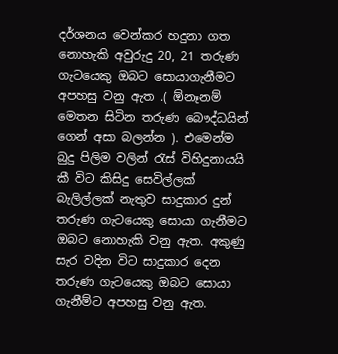දර්ශනය වෙන්කර හදුනා ගත නොහැකි අවුරුදු 20, 21 තරුණ ගැටයෙකු ඔබට සොයාගැනීමට අපහසු වනු ඇත .( ඕනෑනම් මෙතන සිටින තරුණ බෞද්ධයින් ගෙන් අසා බලන්න ). එමෙන්ම බුදු පිලිම වලින් රැස් විහිදුනායයි කී විට කිසිදු සෙවිල්ලක් බැලිල්ලක් නැතුව සාදුකාර දුන් තරුණ ගැටයෙකු සොයා ගැනීමට ඔබට නොහැකි වනු ඇත. අකුණු සැර වදින විට සාදුකාර දෙන තරුණ ගැටයෙකු ඔබට සොයා ගැනීම්ට අපහසු වනු ඇත.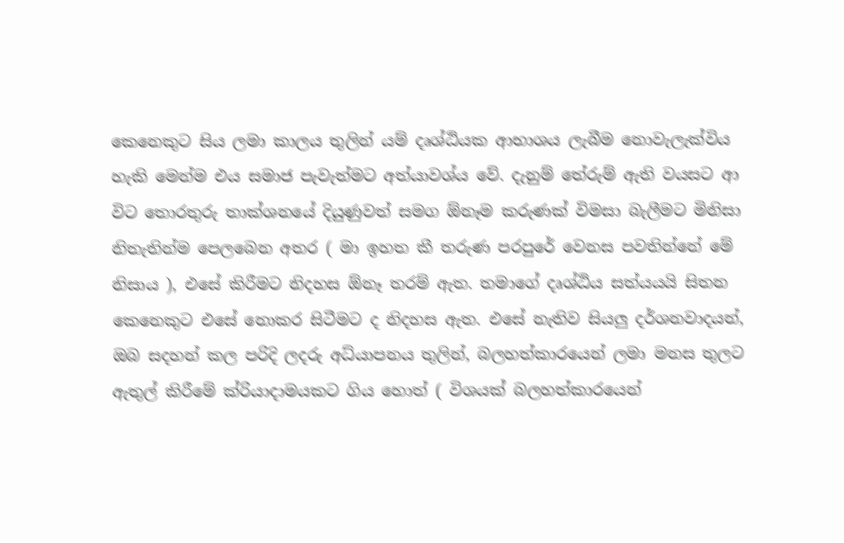කෙනෙකුට සිය ලමා කාලය තුලින් යම් දෘශ්ඨියක ආභාශය ලැබීම නොවැලැක්විය හැකි මෙන්ම එය සමාජ පැවැත්මට අත්යාවශ්ය වේ. දැනුම් තේරුම් ඇති වයසට ආ විට තොරතුරු තාක්ශනයේ දියුණුවත් සමග ඕනෑම කරුණක් විමසා බැලීමට මිනිසා නිතැතින්ම පෙලබෙන අතර ( මා ඉහත කී තරුණ පරපුරේ වෙනස පවතින්නේ මේ නිසාය ), එසේ කිරීමට නිදහස ඕනෑ තරම් ඇත. තමාගේ දෘශ්ඨිය සත්යයයි සිතන කෙනෙකුට එසේ නොකර සිටීමට ද නිදහස ඇත. එසේ නැතිව සියලු දර්ශනවාදයන්, ඔබ සදහන් කල පරිදි ලදරු අධ්යාපනය තුලින්, බලහත්කාරයෙන් ලමා මනස තුලට ඇතුල් කිරීමේ ක්රියාදාමයකට ගිය හොත් ( විශයක් බලහත්කාරයෙන්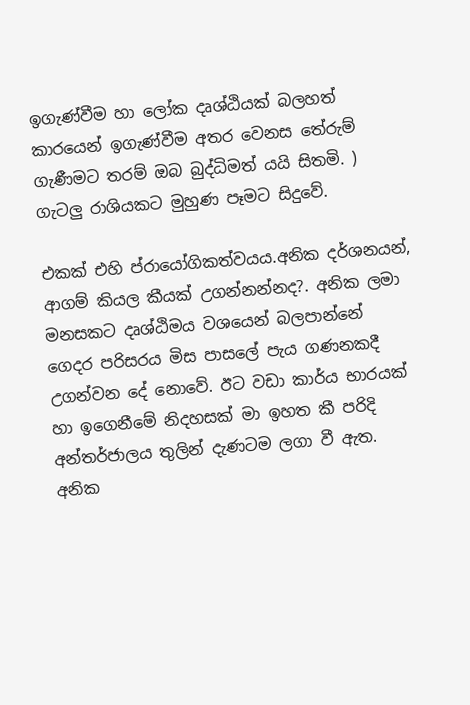ඉගැණ්වීම හා ලෝක දෘශ්ඨියක් බලහත් කාරයෙන් ඉගැණ්වීම අතර වෙනස තේරුම් ගැණීමට තරම් ඔබ බුද්ධිමත් යයි සිතමි. ) ගැටලු රාශියකට මුහුණ පෑමට සිදුවේ.

එකක් එහි ප්රායෝගිකත්වයය.අනික දර්ශනයන්, ආගම් කියල කීයක් උගන්නන්නද?. අනික ලමා මනසකට දෘශ්ඨිමය වශයෙන් බලපාන්නේ ගෙදර පරිසරය මිස පාසලේ පැය ගණනකදී උගන්වන දේ නොවේ. ඊට වඩා කාර්ය භාරයක් හා ඉගෙනීමේ නිදහසක් මා ඉහත කී පරිදි අන්තර්ජාලය තුලින් දැණටම ලගා වී ඇත. අනික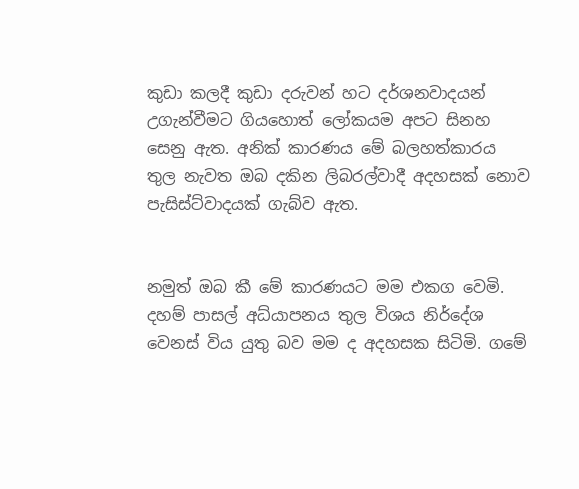කුඩා කලදී කුඩා දරුවන් හට දර්ශනවාදයන් උගැන්වීමට ගියහොත් ලෝකයම අපට සිනහ සෙනු ඇත. අනික් කාරණය මේ බලහත්කාරය තුල නැවත ඔබ දකින ලිබරල්වාදී අදහසක් නොව පැසිස්ට්වාදයක් ගැබ්ව ඇත.


නමුත් ඔබ කී මේ කාරණයට මම එකග වෙමි. දහම් පාසල් අධ්යාපනය තුල විශය නිර්දේශ වෙනස් විය යුතු බව මම ද අදහසක සිටිමි. ගමේ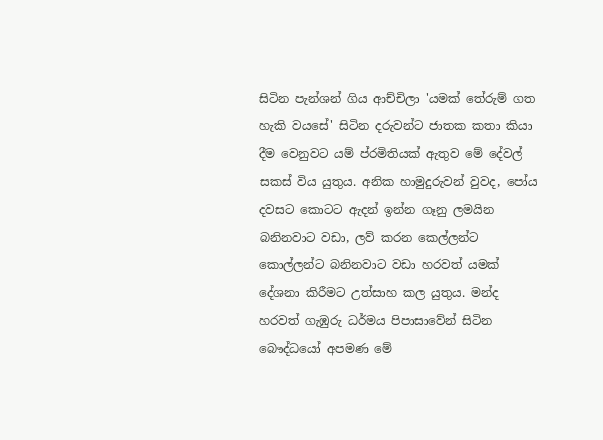සිටින පැන්ශන් ගිය ආච්චිලා 'යමක් තේරුම් ගත හැකි වයසේ' සිටින දරුවන්ට ජාතක කතා කියා දීම වෙනුවට යම් ප්රමිතියක් ඇතුව මේ දේවල් සකස් විය යුතුය. අනික හාමුදුරුවන් වුවද, පෝය දවසට කොටට ඇදන් ඉන්න ගෑනු ලමයින බනිනවාට වඩා, ලව් කරන කෙල්ලන්ට කොල්ලන්ට බනිනවාට වඩා හරවත් යමක් දේශනා කිරීමට උත්සාහ කල යුතුය. මන්ද හරවත් ගැඹුරු ධර්මය පිපාසාවේන් සිටින බෞද්ධයෝ අපමණ මේ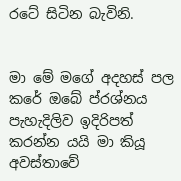රටේ සිටින බැවිනි.


මා මේ මගේ අදහස් පල කරේ ඔබේ ප්රශ්නය පැහැදිලිව ඉදිරිපත් කරන්න යයි මා කියූ අවස්තාවේ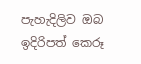පැහැදිලිව ඔබ ඉදිරිපත් කෙරූ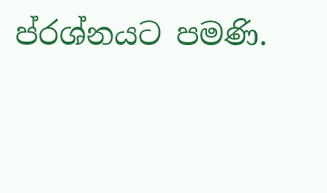ප්රශ්නයට පමණි.